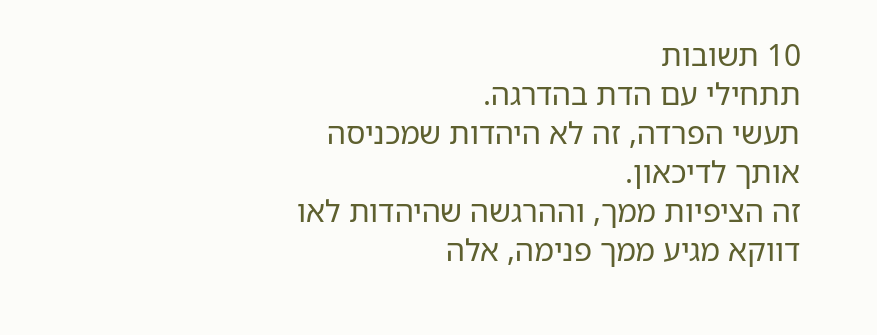10 תשובות
תתחילי עם הדת בהדרגה.
תעשי הפרדה, זה לא היהדות שמכניסה אותך לדיכאון.
זה הציפיות ממך, וההרגשה שהיהדות לאו דווקא מגיע ממך פנימה, אלה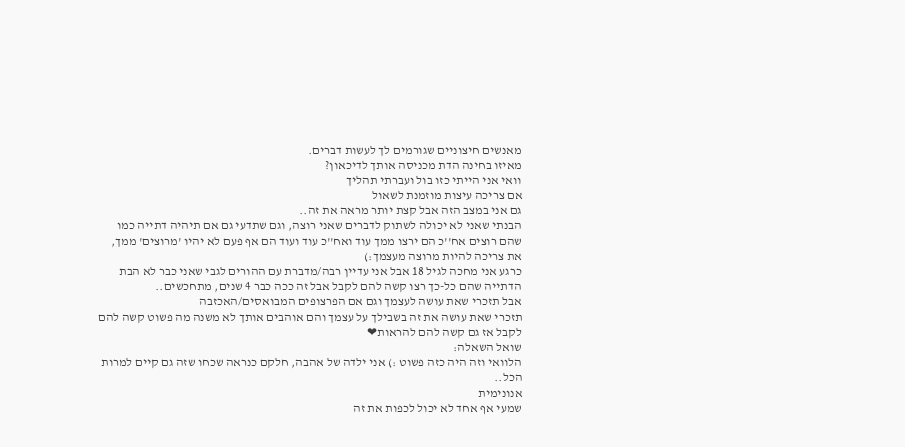מאנשים חיצוניים שגורמים לך לעשות דברים.
מאיזו בחינה הדת מכניסה אותך לדיכאון?
וואי אני הייתי כזו בול ועברתי תהליך
אם צריכה עיצות מוזמנת לשאול
גם אני במצב הזה אבל קצת יותר מראה את זה..
הבנתי שאני לא יכולה לשתוק לדברים שאני רוצה, וגם שתדעי גם אם תיהיה דתייה כמו שהם רוצים אח''כ הם ירצו ממך עוד ואח''כ עוד ועוד הם אף פעם לא יהיו 'מרוצים' ממך, את צריכה להיות מרוצה מעצמך:)
כרגע אני מחכה לגיל 18 אבל אני עדיין רבה/מדברת עם ההורים לגבי שאני כבר לא הבת הדתייה שהם כל-כך רצו קשה להם לקבל אבל זה ככה כבר 4 שנים, מתחכשים..
אבל תזכרי שאת עושה לעצמך וגם אם הפרצופים המבואסים/האכזבה
תזכרי שאת עושה את זה בשבילך על עצמך והם אוהבים אותך לא משנה מה פשוט קשה להם לקבל אז גם קשה להם להראות❤
שואל השאלה:
הלוואי וזה היה כזה פשוט :) אני ילדה של אהבה, חלקם כנראה שכחו שזה גם קיים למרות הכל..
אנונימית
שמעי אף אחד לא יכול לכפות את זה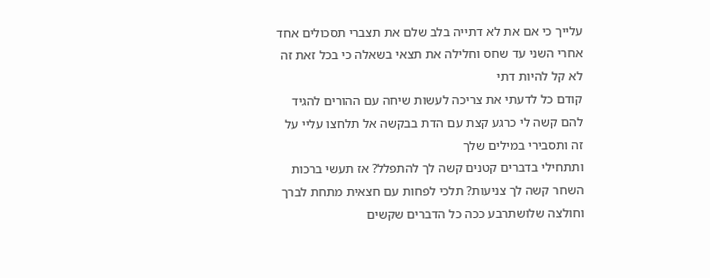עלייך כי אם את לא דתייה בלב שלם את תצברי תסכולים אחד אחרי השני עד שחס וחלילה את תצאי בשאלה כי בכל זאת זה לא קל להיות דתי
קודם כל לדעתי את צריכה לעשות שיחה עם ההורים להגיד להם קשה לי כרגע קצת עם הדת בבקשה אל תלחצו עליי על זה ותסבירי במילים שלך
ותתחילי בדברים קטנים קשה לך להתפלל? אז תעשי ברכות השחר קשה לך צניעות? תלכי לפחות עם חצאית מתחת לברך וחולצה שלושתרבע ככה כל הדברים שקשים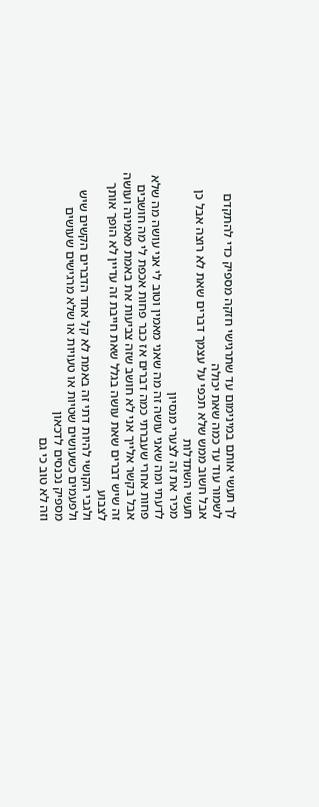לך תעשי אותם במינימום עד שתרגישי חזקה מספיק כדי להתקדם לשמור עוד עד כמה שאת יכולה
אבל חשוב ממש שלא תכפי על עצמך דברים שאת לא רוצה אבל כן תעשי השתדלות
מכיר את זה לצערי מנסיון
לדעתי ומה שאני עושה זה מה שאני מאמין וטוב לי אני עושה מה שלא פחות אחרי שעברתי כמה דברים אז כבר פחות אכפת לי מה חושבים אבל בקשר אלייך אני לא חושב שזה צביעות את באמת מאמינה ועושה זה שיש דברים שאת עושה בגלל שאת חייבת זה עדיין לא הופך אותך לצבוע
ולגבי הקושי להיות דתי זה באמת לא קל אחד הדברים הקשים שיש ולפעמים כשעושים שטיות או טעויות או שלא מרגישים שעושים מספיק נכנסים לדכאון
וזה לא טוב כי גם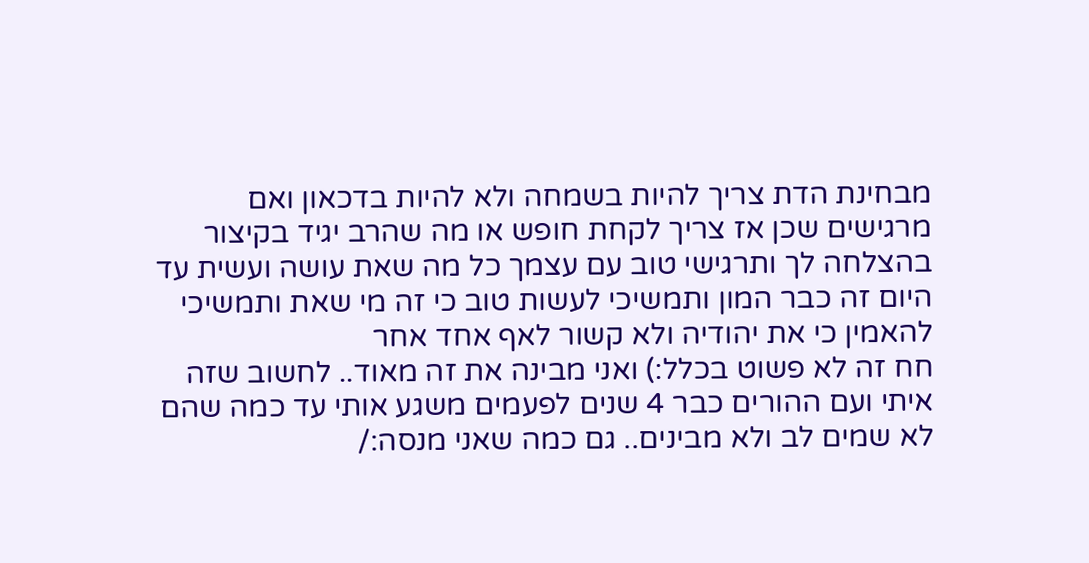מבחינת הדת צריך להיות בשמחה ולא להיות בדכאון ואם מרגישים שכן אז צריך לקחת חופש או מה שהרב יגיד בקיצור בהצלחה לך ותרגישי טוב עם עצמך כל מה שאת עושה ועשית עד היום זה כבר המון ותמשיכי לעשות טוב כי זה מי שאת ותמשיכי להאמין כי את יהודיה ולא קשור לאף אחד אחר
חח זה לא פשוט בכלל:) ואני מבינה את זה מאוד.. לחשוב שזה איתי ועם ההורים כבר 4 שנים לפעמים משגע אותי עד כמה שהם לא שמים לב ולא מבינים.. גם כמה שאני מנסה:/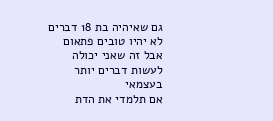גם שאיהיה בת 18 דברים לא יהיו טובים פתאום אבל זה שאני יכולה לעשות דברים יותר בעצמאי
אם תלמדי את הדת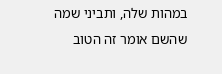במהות שלה, ותביני שמה שהשם אומר זה הטוב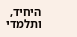היחיד, ותלמדי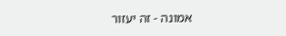אמונה - זה יעזור